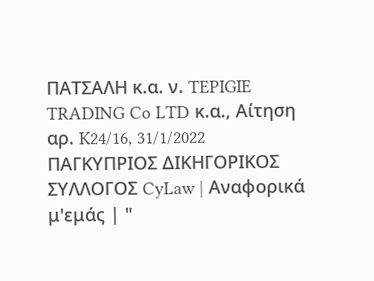ΠΑΤΣΑΛΗ κ.α. ν. TEPIGIE TRADING Co LTD κ.α., Αίτηση αρ. K24/16, 31/1/2022 ΠΑΓΚΥΠΡΙΟΣ ΔΙΚΗΓΟΡΙΚΟΣ ΣΥΛΛΟΓΟΣ CyLaw | Αναφορικά μ'εμάς | "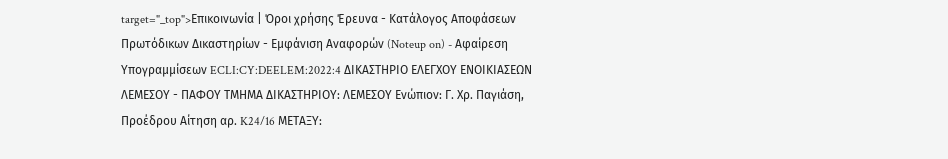target="_top">Επικοινωνία | Όροι χρήσης Έρευνα - Κατάλογος Αποφάσεων Πρωτόδικων Δικαστηρίων - Εμφάνιση Αναφορών (Noteup on) - Αφαίρεση Υπογραμμίσεων ECLI:CY:DEELEM:2022:4 ΔΙΚΑΣΤΗΡΙΟ ΕΛΕΓΧΟΥ ΕΝΟΙΚΙΑΣΕΩΝ ΛΕΜΕΣΟΥ - ΠΑΦΟΥ ΤΜΗΜΑ ΔΙΚΑΣΤΗΡΙΟΥ: ΛΕΜΕΣΟΥ Ενώπιον: Γ. Χρ. Παγιάση, Προέδρου Αίτηση αρ. K24/16 ΜΕΤΑΞΥ: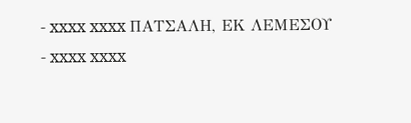- xxxx xxxx ΠΑΤΣΑΛΗ, ΕΚ ΛΕΜΕΣΟΥ
- xxxx xxxx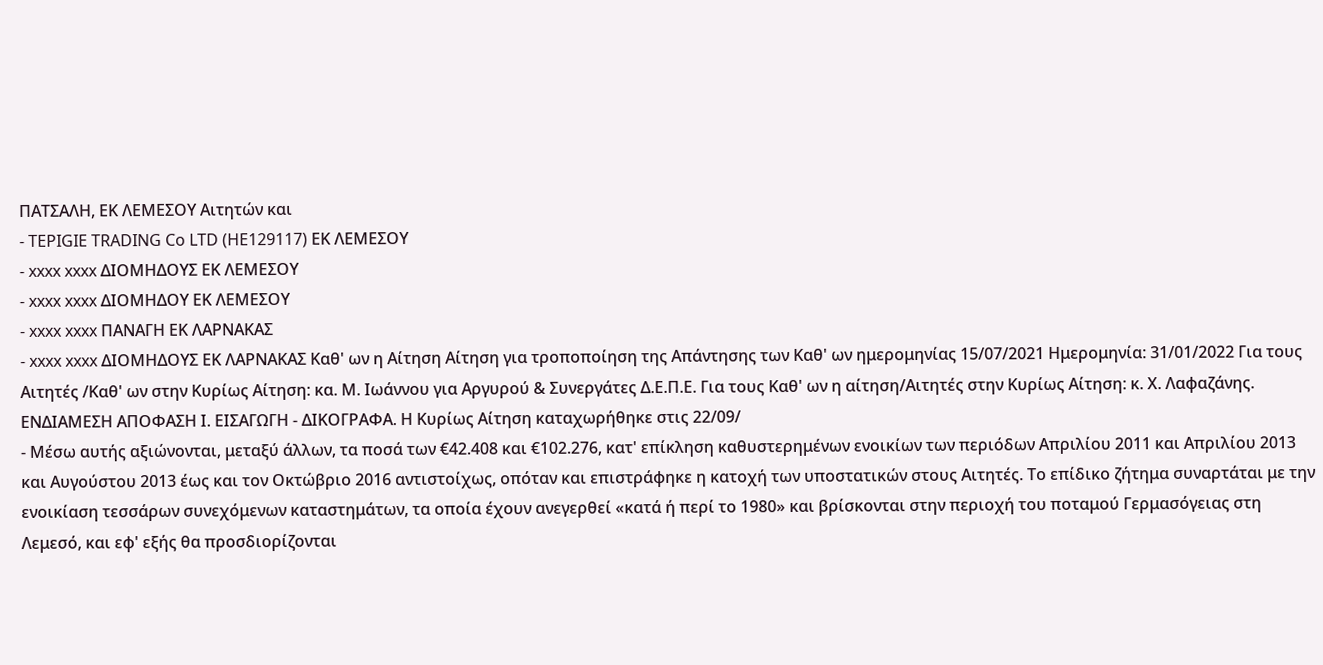ΠΑΤΣΑΛΗ, ΕΚ ΛΕΜΕΣΟΥ Αιτητών και
- TEPIGIE TRADING Co LTD (HE129117) ΕΚ ΛΕΜΕΣΟΥ
- xxxx xxxx ΔΙΟΜΗΔΟΥΣ ΕΚ ΛΕΜΕΣΟΥ
- xxxx xxxx ΔΙΟΜΗΔΟΥ ΕΚ ΛΕΜΕΣΟΥ
- xxxx xxxx ΠΑΝΑΓΗ ΕΚ ΛΑΡΝΑΚΑΣ
- xxxx xxxx ΔΙΟΜΗΔΟΥΣ ΕΚ ΛΑΡΝΑΚΑΣ Καθ' ων η Αίτηση Αίτηση για τροποποίηση της Απάντησης των Καθ' ων ημερομηνίας 15/07/2021 Ημερομηνία: 31/01/2022 Για τους Αιτητές /Καθ' ων στην Κυρίως Αίτηση: κα. Μ. Ιωάννου για Αργυρού & Συνεργάτες Δ.Ε.Π.Ε. Για τους Καθ' ων η αίτηση/Αιτητές στην Κυρίως Αίτηση: κ. Χ. Λαφαζάνης. ΕΝΔΙΑΜΕΣΗ ΑΠΟΦΑΣΗ Ι. ΕΙΣΑΓΩΓΗ - ΔΙΚΟΓΡΑΦΑ. Η Κυρίως Αίτηση καταχωρήθηκε στις 22/09/
- Μέσω αυτής αξιώνονται, μεταξύ άλλων, τα ποσά των €42.408 και €102.276, κατ' επίκληση καθυστερημένων ενοικίων των περιόδων Απριλίου 2011 και Απριλίου 2013 και Αυγούστου 2013 έως και τον Οκτώβριο 2016 αντιστοίχως, οπόταν και επιστράφηκε η κατοχή των υποστατικών στους Αιτητές. Το επίδικο ζήτημα συναρτάται με την ενοικίαση τεσσάρων συνεχόμενων καταστημάτων, τα οποία έχουν ανεγερθεί «κατά ή περί το 1980» και βρίσκονται στην περιοχή του ποταμού Γερμασόγειας στη Λεμεσό, και εφ' εξής θα προσδιορίζονται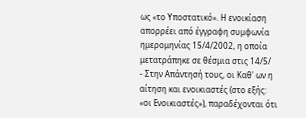ως «το Υποστατικό». Η ενοικίαση απορρέει από έγγραφη συμφωνία ημερομηνίας 15/4/2002, η οποία μετατράπηκε σε θέσμια στις 14/5/
- Στην Απάντησή τους, οι Καθ' ων η αίτηση και ενοικιαστές (στο εξής: «οι Ενοικιαστές»), παραδέχονται ότι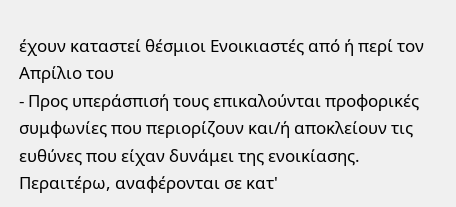έχουν καταστεί θέσμιοι Ενοικιαστές από ή περί τον Απρίλιο του
- Προς υπεράσπισή τους επικαλούνται προφορικές συμφωνίες που περιορίζουν και/ή αποκλείουν τις ευθύνες που είχαν δυνάμει της ενοικίασης. Περαιτέρω, αναφέρονται σε κατ'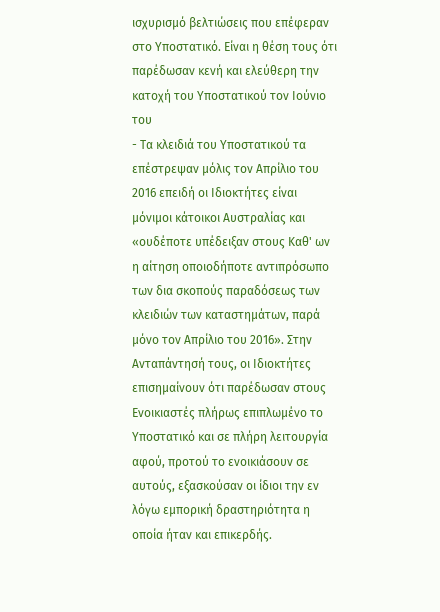ισχυρισμό βελτιώσεις που επέφεραν στο Υποστατικό. Είναι η θέση τους ότι παρέδωσαν κενή και ελεύθερη την κατοχή του Υποστατικού τον Ιούνιο του
- Τα κλειδιά του Υποστατικού τα επέστρεψαν μόλις τον Απρίλιο του 2016 επειδή οι Ιδιοκτήτες είναι μόνιμοι κάτοικοι Αυστραλίας και «ουδέποτε υπέδειξαν στους Καθ' ων η αίτηση οποιοδήποτε αντιπρόσωπο των δια σκοπούς παραδόσεως των κλειδιών των καταστημάτων, παρά μόνο τον Απρίλιο του 2016». Στην Ανταπάντησή τους, οι Ιδιοκτήτες επισημαίνουν ότι παρέδωσαν στους Ενοικιαστές πλήρως επιπλωμένο το Υποστατικό και σε πλήρη λειτουργία αφού, προτού τo ενοικιάσουν σε αυτούς, εξασκούσαν οι ίδιοι την εν λόγω εμπορική δραστηριότητα η οποία ήταν και επικερδής.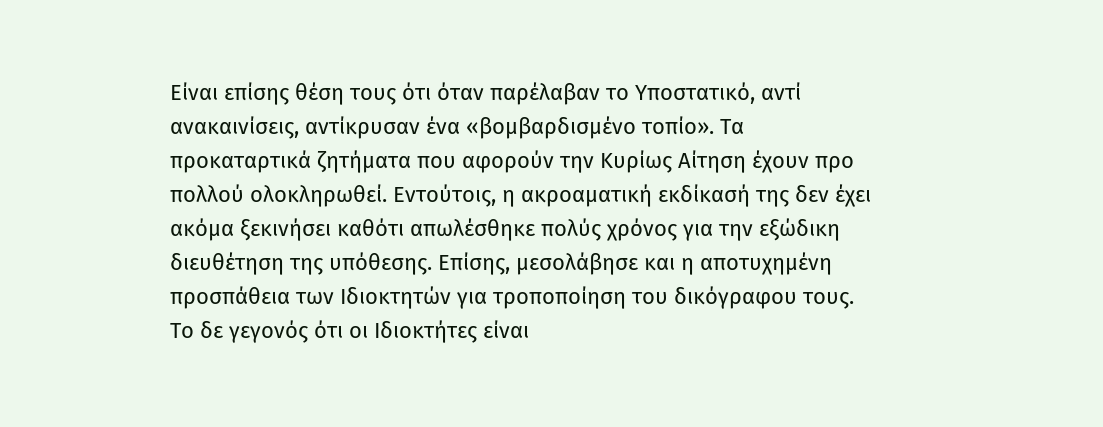Είναι επίσης θέση τους ότι όταν παρέλαβαν το Υποστατικό, αντί ανακαινίσεις, αντίκρυσαν ένα «βομβαρδισμένο τοπίο». Τα προκαταρτικά ζητήματα που αφορούν την Κυρίως Αίτηση έχουν προ πολλού ολοκληρωθεί. Εντούτοις, η ακροαματική εκδίκασή της δεν έχει ακόμα ξεκινήσει καθότι απωλέσθηκε πολύς χρόνος για την εξώδικη διευθέτηση της υπόθεσης. Επίσης, μεσολάβησε και η αποτυχημένη προσπάθεια των Ιδιοκτητών για τροποποίηση του δικόγραφου τους. Το δε γεγονός ότι οι Ιδιοκτήτες είναι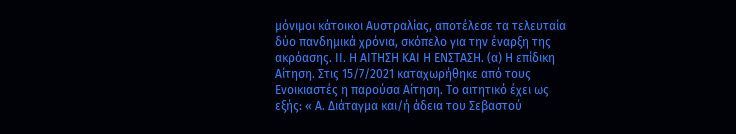μόνιμοι κάτοικοι Αυστραλίας, αποτέλεσε τα τελευταία δύο πανδημικά χρόνια, σκόπελο για την έναρξη της ακρόασης. ΙΙ. Η ΑΙΤΗΣΗ ΚΑΙ Η ΕΝΣΤΑΣΗ. (α) Η επίδικη Αίτηση. Στις 15/7/2021 καταχωρήθηκε από τους Ενοικιαστές η παρούσα Αίτηση. Το αιτητικό έχει ως εξής: « Α. Διάταγμα και/ή άδεια του Σεβαστού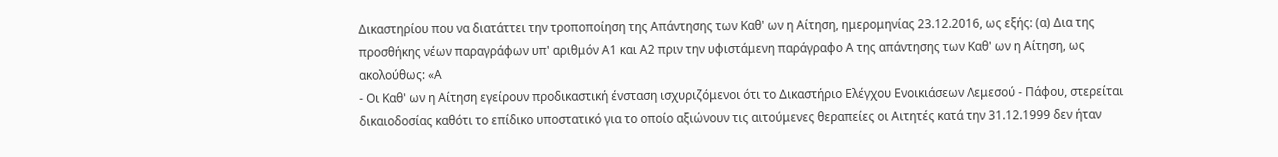Δικαστηρίου που να διατάττει την τροποποίηση της Απάντησης των Καθ' ων η Αίτηση, ημερομηνίας 23.12.2016, ως εξής: (α) Δια της προσθήκης νέων παραγράφων υπ' αριθμόν Α1 και Α2 πριν την υφιστάμενη παράγραφο Α της απάντησης των Καθ' ων η Αίτηση, ως ακολούθως: «Α
- Οι Καθ' ων η Αίτηση εγείρουν προδικαστική ένσταση ισχυριζόμενοι ότι το Δικαστήριο Ελέγχου Ενοικιάσεων Λεμεσού - Πάφου, στερείται δικαιοδοσίας καθότι το επίδικο υποστατικό για το οποίο αξιώνουν τις αιτούμενες θεραπείες οι Αιτητές κατά την 31.12.1999 δεν ήταν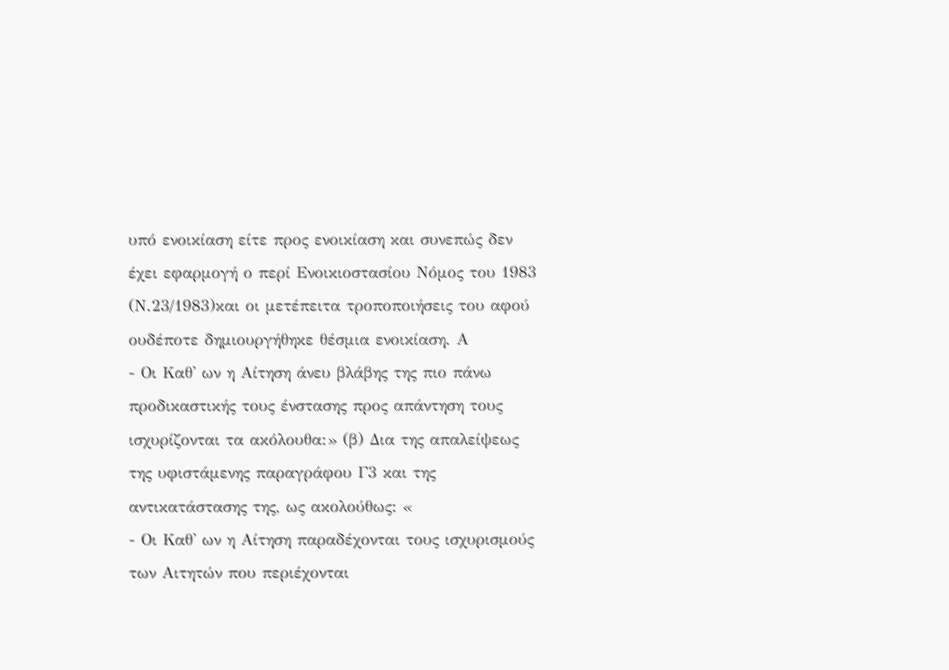υπό ενοικίαση είτε προς ενοικίαση και συνεπώς δεν έχει εφαρμογή ο περί Ενοικιοστασίου Νόμος του 1983 (Ν.23/1983)και οι μετέπειτα τροποποιήσεις του αφού ουδέποτε δημιουργήθηκε θέσμια ενοικίαση. Α
- Οι Καθ' ων η Αίτηση άνευ βλάβης της πιο πάνω προδικαστικής τους ένστασης προς απάντηση τους ισχυρίζονται τα ακόλουθα:» (β) Δια της απαλείψεως της υφιστάμενης παραγράφου Γ3 και της αντικατάστασης της, ως ακολούθως: «
- Οι Καθ' ων η Αίτηση παραδέχονται τους ισχυρισμούς των Αιτητών που περιέχονται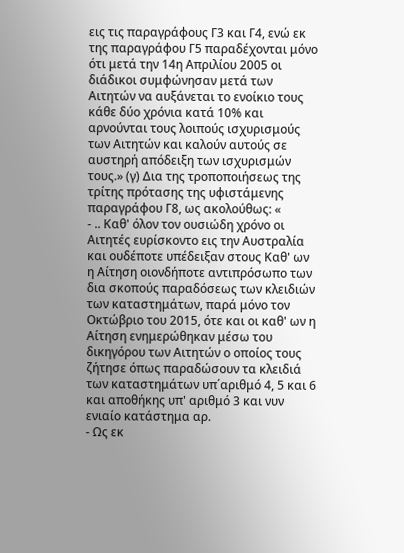εις τις παραγράφους Γ3 και Γ4, ενώ εκ της παραγράφου Γ5 παραδέχονται μόνο ότι μετά την 14η Απριλίου 2005 οι διάδικοι συμφώνησαν μετά των Αιτητών να αυξάνεται το ενοίκιο τους κάθε δύο χρόνια κατά 10% και αρνούνται τους λοιπούς ισχυρισμούς των Αιτητών και καλούν αυτούς σε αυστηρή απόδειξη των ισχυρισμών τους.» (γ) Δια της τροποποιήσεως της τρίτης πρότασης της υφιστάμενης παραγράφου Γ8, ως ακολούθως: «
- .. Καθ' όλον τον ουσιώδη χρόνο οι Αιτητές ευρίσκοντο εις την Αυστραλία και ουδέποτε υπέδειξαν στους Καθ' ων η Αίτηση οιονδήποτε αντιπρόσωπο των δια σκοπούς παραδόσεως των κλειδιών των καταστημάτων, παρά μόνο τον Οκτώβριο του 2015, ότε και οι καθ' ων η Αίτηση ενημερώθηκαν μέσω του δικηγόρου των Αιτητών ο οποίος τους ζήτησε όπως παραδώσουν τα κλειδιά των καταστημάτων υπ΄αριθμό 4, 5 και 6 και αποθήκης υπ' αριθμό 3 και νυν ενιαίο κατάστημα αρ.
- Ως εκ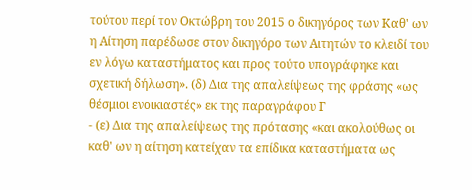τούτου περί τον Οκτώβρη του 2015 ο δικηγόρος των Καθ' ων η Αίτηση παρέδωσε στον δικηγόρο των Αιτητών το κλειδί του εν λόγω καταστήματος και προς τούτο υπογράφηκε και σχετική δήλωση». (δ) Δια της απαλείψεως της φράσης «ως θέσμιοι ενοικιαστές» εκ της παραγράφου Γ
- (ε) Δια της απαλείψεως της πρότασης «και ακολούθως οι καθ' ων η αίτηση κατείχαν τα επίδικα καταστήματα ως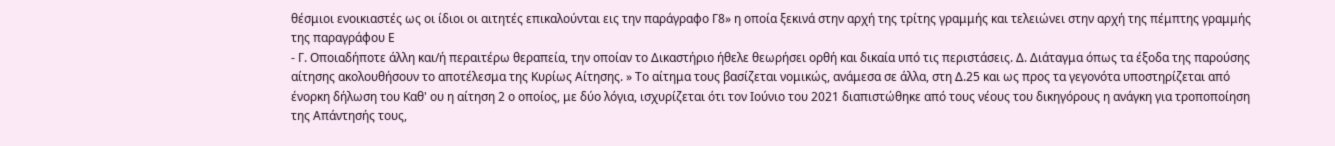θέσμιοι ενοικιαστές ως οι ίδιοι οι αιτητές επικαλούνται εις την παράγραφο Γ8» η οποία ξεκινά στην αρχή της τρίτης γραμμής και τελειώνει στην αρχή της πέμπτης γραμμής της παραγράφου Ε
- Γ. Οποιαδήποτε άλλη και/ή περαιτέρω θεραπεία, την οποίαν το Δικαστήριο ήθελε θεωρήσει ορθή και δικαία υπό τις περιστάσεις. Δ. Διάταγμα όπως τα έξοδα της παρούσης αίτησης ακολουθήσουν το αποτέλεσμα της Κυρίως Αίτησης. » Το αίτημα τους βασίζεται νομικώς, ανάμεσα σε άλλα, στη Δ.25 και ως προς τα γεγονότα υποστηρίζεται από ένορκη δήλωση του Καθ' ου η αίτηση 2 ο οποίος, με δύο λόγια, ισχυρίζεται ότι τον Ιούνιο του 2021 διαπιστώθηκε από τους νέους του δικηγόρους η ανάγκη για τροποποίηση της Απάντησής τους,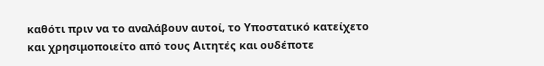καθότι πριν να το αναλάβουν αυτοί, το Υποστατικό κατείχετο και χρησιμοποιείτο από τους Αιτητές και ουδέποτε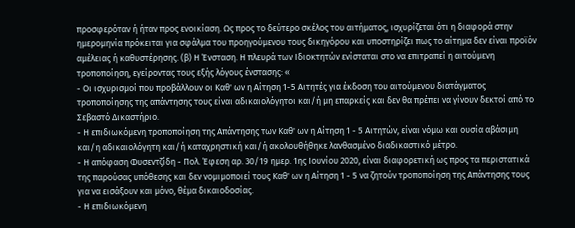προσφερόταν ή ήταν προς ενοικίαση. Ως προς το δεύτερο σκέλος του αιτήματος, ισχυρίζεται ότι η διαφορά στην ημερομηνία πρόκειται για σφάλμα του προηγούμενου τους δικηγόρου και υποστηρίζει πως το αίτημα δεν είναι προϊόν αμέλειας ή καθυστέρησης. (β) Η Ένσταση. Η πλευρά των Ιδιοκτητών ενίσταται στο να επιτραπεί η αιτούμενη τροποποίηση, εγείροντας τους εξής λόγους ένστασης: «
- Οι ισχυρισμοί που προβάλλουν οι Καθ' ων η Αίτηση 1-5 Αιτητές για έκδοση του αιτούμενου διατάγματος τροποποίησης της απάντησης τους είναι αδικαιολόγητοι και/ή μη επαρκείς και δεν θα πρέπει να γίνουν δεκτοί από το Σεβαστό Δικαστήριο.
- Η επιδιωκόμενη τροποποίηση της Απάντησης των Καθ' ων η Αίτηση 1 - 5 Αιτητών, είναι νόμω και ουσία αβάσιμη και/η αδικαιολόγητη και/ή καταχρηστική και/ή ακολουθήθηκε λανθασμένο διαδικαστικό μέτρο.
- Η απόφαση Φυσεντζίδη - Πολ. Έφεση αρ. 30/19 ημερ. 1ης Ιουνίου 2020, είναι διαφορετική ως προς τα περιστατικά της παρούσας υπόθεσης και δεν νομιμοποιεί τους Καθ' ων η Αίτηση 1 - 5 να ζητούν τροποποίηση της Απάντησης τους για να εισάξουν και μόνο, θέμα δικαιοδοσίας.
- Η επιδιωκόμενη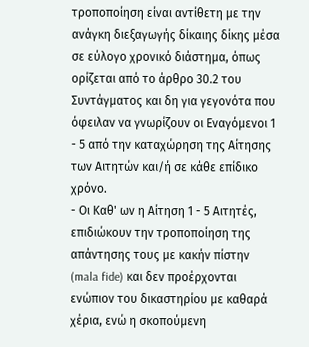τροποποίηση είναι αντίθετη με την ανάγκη διεξαγωγής δίκαιης δίκης μέσα σε εύλογο χρονικό διάστημα, όπως ορίζεται από το άρθρο 30.2 του Συντάγματος και δη για γεγονότα που όφειλαν να γνωρίζουν οι Εναγόμενοι 1 - 5 από την καταχώρηση της Αίτησης των Αιτητών και/ή σε κάθε επίδικο χρόνο.
- Οι Καθ' ων η Αίτηση 1 - 5 Αιτητές, επιδιώκουν την τροποποίηση της απάντησης τους με κακήν πίστην (mala fide) και δεν προέρχονται ενώπιον του δικαστηρίου με καθαρά χέρια, ενώ η σκοπούμενη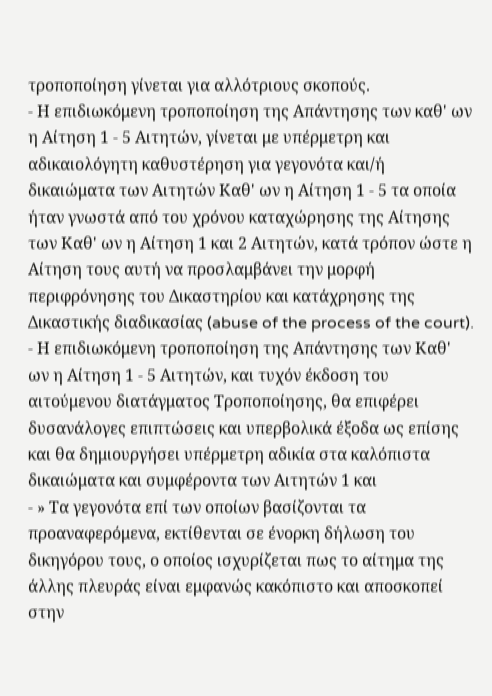τροποποίηση γίνεται για αλλότριους σκοπούς.
- Η επιδιωκόμενη τροποποίηση της Απάντησης των καθ' ων η Αίτηση 1 - 5 Αιτητών, γίνεται με υπέρμετρη και αδικαιολόγητη καθυστέρηση για γεγονότα και/ή δικαιώματα των Αιτητών Καθ' ων η Αίτηση 1 - 5 τα οποία ήταν γνωστά από του χρόνου καταχώρησης της Αίτησης των Καθ' ων η Αίτηση 1 και 2 Αιτητών, κατά τρόπον ώστε η Αίτηση τους αυτή να προσλαμβάνει την μορφή περιφρόνησης του Δικαστηρίου και κατάχρησης της Δικαστικής διαδικασίας (abuse of the process of the court).
- Η επιδιωκόμενη τροποποίηση της Απάντησης των Καθ' ων η Αίτηση 1 - 5 Αιτητών, και τυχόν έκδοση του αιτούμενου διατάγματος Τροποποίησης, θα επιφέρει δυσανάλογες επιπτώσεις και υπερβολικά έξοδα ως επίσης και θα δημιουργήσει υπέρμετρη αδικία στα καλόπιστα δικαιώματα και συμφέροντα των Αιτητών 1 και
- » Τα γεγονότα επί των οποίων βασίζονται τα προαναφερόμενα, εκτίθενται σε ένορκη δήλωση του δικηγόρου τους, ο οποίος ισχυρίζεται πως το αίτημα της άλλης πλευράς είναι εμφανώς κακόπιστο και αποσκοπεί στην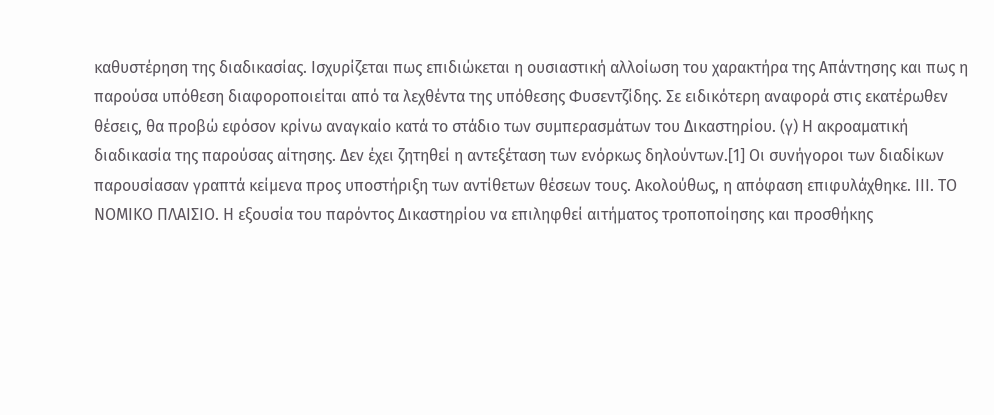καθυστέρηση της διαδικασίας. Ισχυρίζεται πως επιδιώκεται η ουσιαστική αλλοίωση του χαρακτήρα της Απάντησης και πως η παρούσα υπόθεση διαφοροποιείται από τα λεχθέντα της υπόθεσης Φυσεντζίδης. Σε ειδικότερη αναφορά στις εκατέρωθεν θέσεις, θα προβώ εφόσον κρίνω αναγκαίο κατά το στάδιο των συμπερασμάτων του Δικαστηρίου. (γ) Η ακροαματική διαδικασία της παρούσας αίτησης. Δεν έχει ζητηθεί η αντεξέταση των ενόρκως δηλούντων.[1] Οι συνήγοροι των διαδίκων παρουσίασαν γραπτά κείμενα προς υποστήριξη των αντίθετων θέσεων τους. Ακολούθως, η απόφαση επιφυλάχθηκε. ΙΙΙ. ΤΟ ΝΟΜΙΚΟ ΠΛΑΙΣΙΟ. Η εξουσία του παρόντος Δικαστηρίου να επιληφθεί αιτήματος τροποποίησης και προσθήκης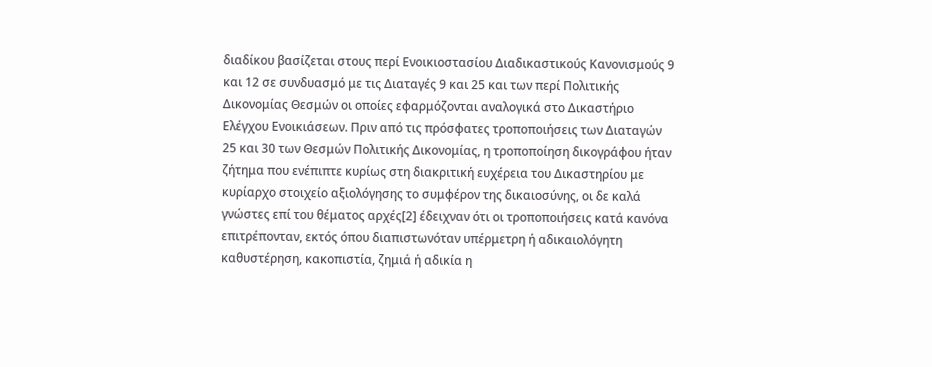διαδίκου βασίζεται στους περί Ενοικιοστασίου Διαδικαστικούς Κανονισμούς 9 και 12 σε συνδυασμό με τις Διαταγές 9 και 25 και των περί Πολιτικής Δικονομίας Θεσμών οι οποίες εφαρμόζονται αναλογικά στο Δικαστήριο Ελέγχου Ενοικιάσεων. Πριν από τις πρόσφατες τροποποιήσεις των Διαταγών 25 και 30 των Θεσμών Πολιτικής Δικονομίας, η τροποποίηση δικογράφου ήταν ζήτημα που ενέπιπτε κυρίως στη διακριτική ευχέρεια του Δικαστηρίου με κυρίαρχο στοιχείο αξιολόγησης το συμφέρον της δικαιοσύνης, οι δε καλά γνώστες επί του θέματος αρχές[2] έδειχναν ότι οι τροποποιήσεις κατά κανόνα επιτρέπονταν, εκτός όπου διαπιστωνόταν υπέρμετρη ή αδικαιολόγητη καθυστέρηση, κακοπιστία, ζημιά ή αδικία η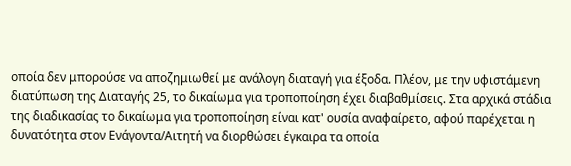οποία δεν μπορούσε να αποζημιωθεί με ανάλογη διαταγή για έξοδα. Πλέον, με την υφιστάμενη διατύπωση της Διαταγής 25, το δικαίωμα για τροποποίηση έχει διαβαθμίσεις. Στα αρχικά στάδια της διαδικασίας το δικαίωμα για τροποποίηση είναι κατ' ουσία αναφαίρετο, αφού παρέχεται η δυνατότητα στον Ενάγοντα/Αιτητή να διορθώσει έγκαιρα τα οποία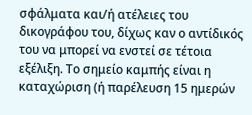σφάλματα και/ή ατέλειες του δικογράφου του, δίχως καν ο αντίδικός του να μπορεί να ενστεί σε τέτοια εξέλιξη. Το σημείο καμπής είναι η καταχώριση (ή παρέλευση 15 ημερών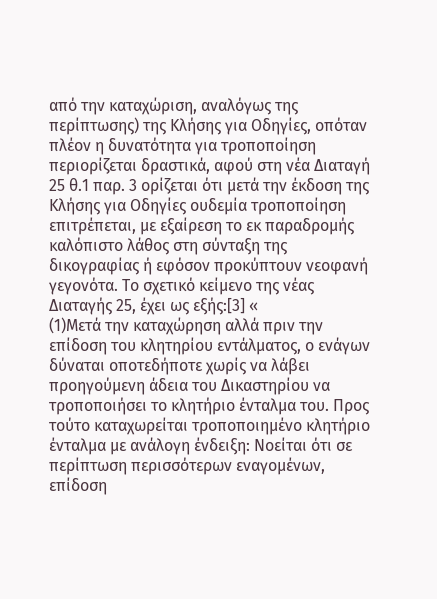από την καταχώριση, αναλόγως της περίπτωσης) της Κλήσης για Οδηγίες, οπόταν πλέον η δυνατότητα για τροποποίηση περιορίζεται δραστικά, αφού στη νέα Διαταγή 25 θ.1 παρ. 3 ορίζεται ότι μετά την έκδοση της Κλήσης για Οδηγίες ουδεμία τροποποίηση επιτρέπεται, με εξαίρεση το εκ παραδρομής καλόπιστο λάθος στη σύνταξη της δικογραφίας ή εφόσον προκύπτουν νεοφανή γεγονότα. Το σχετικό κείμενο της νέας Διαταγής 25, έχει ως εξής:[3] «
(1)Μετά την καταχώρηση αλλά πριν την επίδοση του κλητηρίου εντάλματος, ο ενάγων δύναται οποτεδήποτε χωρίς να λάβει προηγούμενη άδεια του Δικαστηρίου να τροποποιήσει το κλητήριο ένταλμα του. Προς τούτο καταχωρείται τροποποιημένο κλητήριο ένταλμα με ανάλογη ένδειξη: Νοείται ότι σε περίπτωση περισσότερων εναγομένων, επίδοση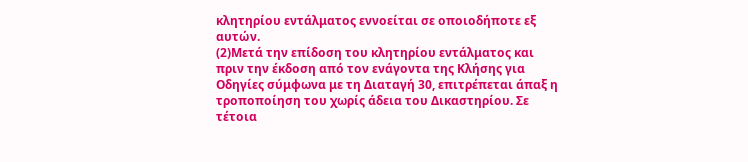κλητηρίου εντάλματος εννοείται σε οποιοδήποτε εξ αυτών.
(2)Μετά την επίδοση του κλητηρίου εντάλματος και πριν την έκδοση από τον ενάγοντα της Κλήσης για Οδηγίες σύμφωνα με τη Διαταγή 30, επιτρέπεται άπαξ η τροποποίηση του χωρίς άδεια του Δικαστηρίου. Σε τέτοια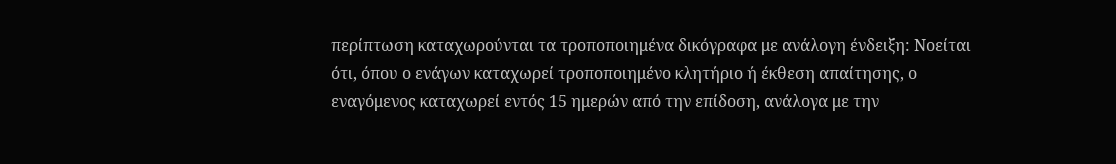περίπτωση καταχωρούνται τα τροποποιημένα δικόγραφα με ανάλογη ένδειξη: Νοείται ότι, όπου ο ενάγων καταχωρεί τροποποιημένο κλητήριο ή έκθεση απαίτησης, ο εναγόμενος καταχωρεί εντός 15 ημερών από την επίδοση, ανάλογα με την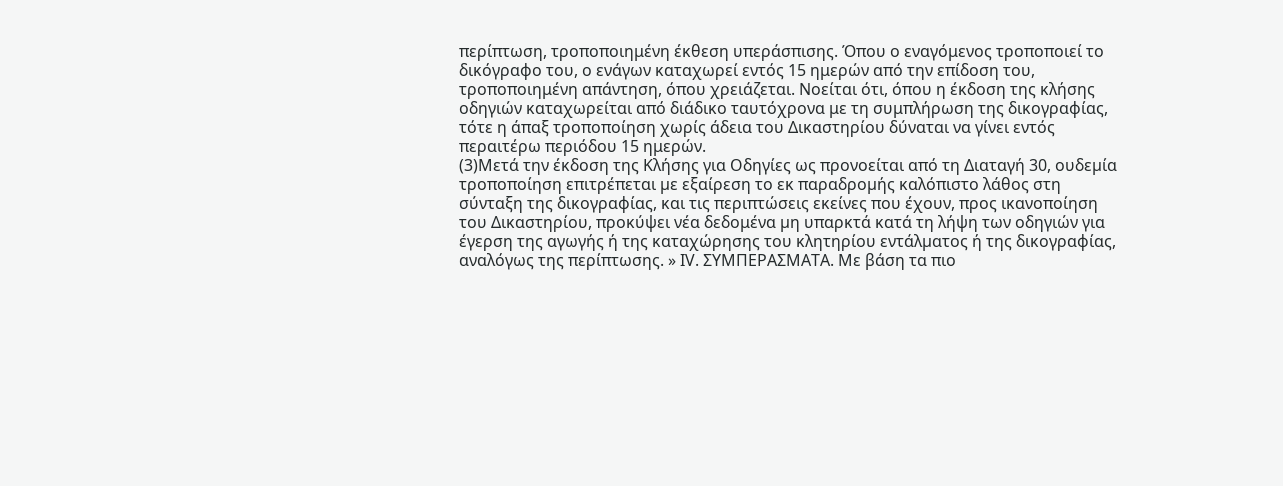περίπτωση, τροποποιημένη έκθεση υπεράσπισης. Όπου ο εναγόμενος τροποποιεί το δικόγραφο του, ο ενάγων καταχωρεί εντός 15 ημερών από την επίδοση του, τροποποιημένη απάντηση, όπου χρειάζεται. Νοείται ότι, όπου η έκδοση της κλήσης οδηγιών καταχωρείται από διάδικο ταυτόχρονα με τη συμπλήρωση της δικογραφίας, τότε η άπαξ τροποποίηση χωρίς άδεια του Δικαστηρίου δύναται να γίνει εντός περαιτέρω περιόδου 15 ημερών.
(3)Μετά την έκδοση της Κλήσης για Οδηγίες ως προνοείται από τη Διαταγή 30, ουδεµία τροποποίηση επιτρέπεται µε εξαίρεση το εκ παραδροµής καλόπιστο λάθος στη σύνταξη της δικογραφίας, και τις περιπτώσεις εκείνες που έχουν, προς ικανοποίηση του Δικαστηρίου, προκύψει νέα δεδομένα µη υπαρκτά κατά τη λήψη των οδηγιών για έγερση της αγωγής ή της καταχώρησης του κλητηρίου εντάλµατος ή της δικογραφίας, αναλόγως της περίπτωσης. » ΙV. ΣΥΜΠΕΡΑΣΜΑΤΑ. Με βάση τα πιο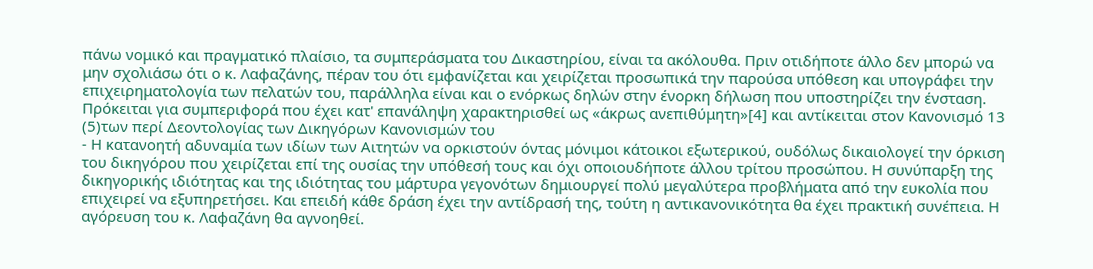πάνω νομικό και πραγματικό πλαίσιο, τα συμπεράσματα του Δικαστηρίου, είναι τα ακόλουθα. Πριν οτιδήποτε άλλο δεν μπορώ να μην σχολιάσω ότι ο κ. Λαφαζάνης, πέραν του ότι εμφανίζεται και χειρίζεται προσωπικά την παρούσα υπόθεση και υπογράφει την επιχειρηματολογία των πελατών του, παράλληλα είναι και ο ενόρκως δηλών στην ένορκη δήλωση που υποστηρίζει την ένσταση. Πρόκειται για συμπεριφορά που έχει κατ' επανάληψη χαρακτηρισθεί ως «άκρως ανεπιθύμητη»[4] και αντίκειται στον Κανονισμό 13
(5)των περί Δεοντολογίας των Δικηγόρων Κανονισμών του
- Η κατανοητή αδυναμία των ιδίων των Αιτητών να ορκιστούν όντας μόνιμοι κάτοικοι εξωτερικού, ουδόλως δικαιολογεί την όρκιση του δικηγόρου που χειρίζεται επί της ουσίας την υπόθεσή τους και όχι οποιουδήποτε άλλου τρίτου προσώπου. Η συνύπαρξη της δικηγορικής ιδιότητας και της ιδιότητας του μάρτυρα γεγονότων δημιουργεί πολύ μεγαλύτερα προβλήματα από την ευκολία που επιχειρεί να εξυπηρετήσει. Και επειδή κάθε δράση έχει την αντίδρασή της, τούτη η αντικανονικότητα θα έχει πρακτική συνέπεια. Η αγόρευση του κ. Λαφαζάνη θα αγνοηθεί.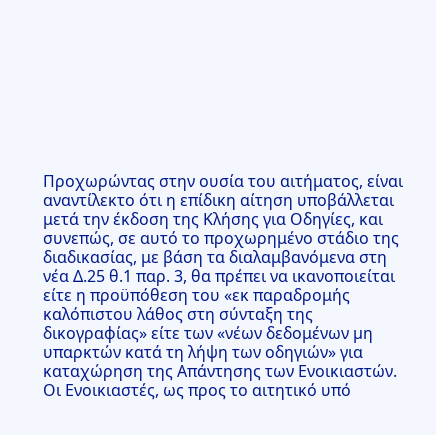Προχωρώντας στην ουσία του αιτήματος, είναι αναντίλεκτο ότι η επίδικη αίτηση υποβάλλεται μετά την έκδοση της Κλήσης για Οδηγίες, και συνεπώς, σε αυτό το προχωρημένο στάδιο της διαδικασίας, με βάση τα διαλαμβανόμενα στη νέα Δ.25 θ.1 παρ. 3, θα πρέπει να ικανοποιείται είτε η προϋπόθεση του «εκ παραδρομής καλόπιστου λάθος στη σύνταξη της δικογραφίας» είτε των «νέων δεδομένων µη υπαρκτών κατά τη λήψη των οδηγιών» για καταχώρηση της Απάντησης των Ενοικιαστών. Οι Ενοικιαστές, ως προς το αιτητικό υπό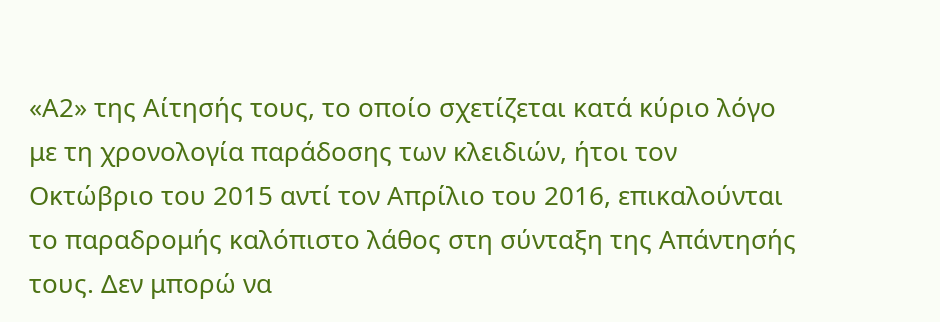«Α2» της Αίτησής τους, το οποίο σχετίζεται κατά κύριο λόγο με τη χρονολογία παράδοσης των κλειδιών, ήτοι τον Οκτώβριο του 2015 αντί τον Απρίλιο του 2016, επικαλούνται το παραδρομής καλόπιστο λάθος στη σύνταξη της Απάντησής τους. Δεν μπορώ να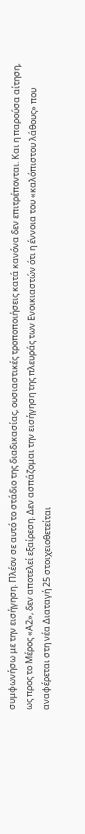συμφωνήσω με την εισήγηση. Πλέον σε αυτό το στάδιο της διαδικασίας, ουσιαστικές τροποποιήσεις κατά κανόνα δεν επιτρέπονται. Και η παρούσα αίτηση, ως προς το Μέρος «Α2», δεν αποτελεί εξαίρεση. Δεν ασπάζομαι την εισήγηση της πλευράς των Ενοικιαστών ότι η έννοια του «καλόπιστου λάθους» που αναφέρεται στη νέα Διαταγή 25 στοιχειοθετείται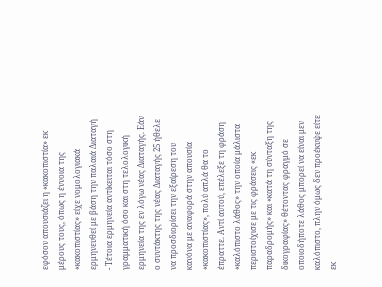εφόσον απουσιάζει η «κακοπιστία» εκ μέρους τους, όπως η έννοια της «κακοπιστίας» είχε νομολογιακά ερμηνευθεί με βάση την παλαιά Διαταγή
- Τέτοια ερμηνεία αντίκειται τόσο στη γραμματική όσο και στη τελολογική ερμηνεία της εν λόγω νέας Διαταγής. Εάν ο συντάκτης της νέας Διαταγής 25 ήθελε να προσδιορίσει την εξαίρεση του κανόνα με αναφορά στην απουσία «κακοπιστίας», πολύ απλά θα το έπραττε. Αντί αυτού, επέλεξε τη φράση «καλόπιστο λάθος» την οποία μάλιστα περιστοίχισε με τις φράσεις «εκ παραδρομής» και «κατά τη σύνταξη της δικογραφίας» θέτοντας φραγμό σε οποιοδήποτε λάθος μπορεί να είναι μεν καλόπιστο, πλην όμως δεν προέκυψε είτε εκ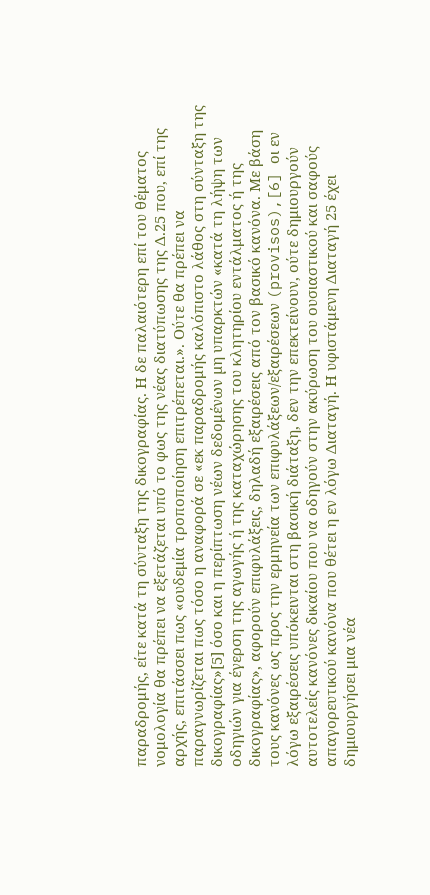παραδρομής, είτε κατά τη σύνταξη της δικογραφίας. Η δε παλαιότερη επί του θέματος νομολογία θα πρέπει να εξετάζεται υπό το φως της νέας διατύπωσης της Δ.25 που, επί της αρχής, επιτάσσει πως «ουδεμία τροποποίηση επιτρέπεται.». Ούτε θα πρέπει να παραγνωρίζεται πως τόσο η αναφορά σε «εκ παραδρομής καλόπιστο λάθος στη σύνταξη της δικογραφίας»[5] όσο και η περίπτωση νέων δεδομένων µη υπαρκτών «κατά τη λήψη των οδηγιών για έγερση της αγωγής ή της καταχώρησης του κλητηρίου εντάλματος ή της δικογραφίας», αφορούν επιφυλάξεις, δηλαδή εξαιρέσεις από τον βασικό κανόνα. Με βάση τους κανόνες ως προς την ερμηνεία των επιφυλάξεων/εξαιρέσεων (provisos),[6] οι εν λόγω εξαιρέσεις υπόκεινται στη βασική διάταξη, δεν την επεκτείνουν, ούτε δημιουργούν αυτοτελείς κανόνες δικαίου που να οδηγούν στην ακύρωση του ουσιαστικού και σαφούς απαγορευτικού κανόνα που θέτει η εν λόγω Διαταγή. Η υφιστάμενη Διαταγή 25 έχει δημιουργήσει μια νέα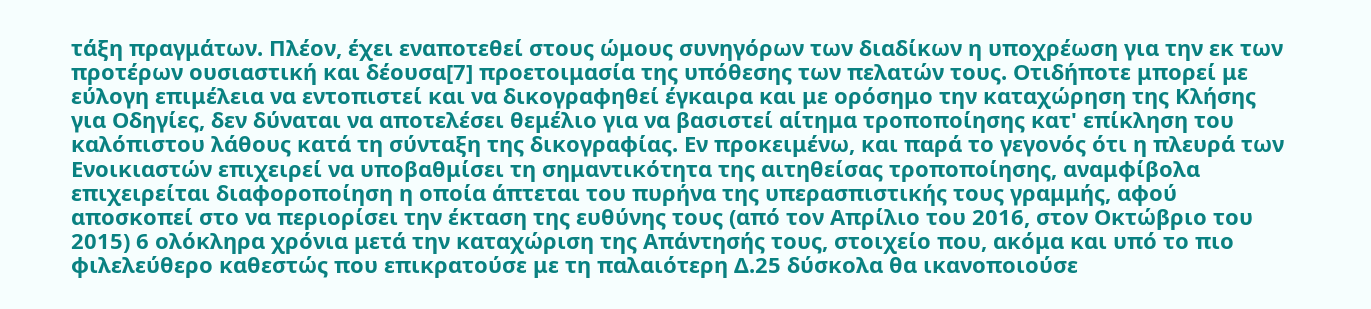τάξη πραγμάτων. Πλέον, έχει εναποτεθεί στους ώμους συνηγόρων των διαδίκων η υποχρέωση για την εκ των προτέρων ουσιαστική και δέουσα[7] προετοιμασία της υπόθεσης των πελατών τους. Οτιδήποτε μπορεί με εύλογη επιμέλεια να εντοπιστεί και να δικογραφηθεί έγκαιρα και με ορόσημο την καταχώρηση της Κλήσης για Οδηγίες, δεν δύναται να αποτελέσει θεμέλιο για να βασιστεί αίτημα τροποποίησης κατ' επίκληση του καλόπιστου λάθους κατά τη σύνταξη της δικογραφίας. Εν προκειμένω, και παρά το γεγονός ότι η πλευρά των Ενοικιαστών επιχειρεί να υποβαθμίσει τη σημαντικότητα της αιτηθείσας τροποποίησης, αναμφίβολα επιχειρείται διαφοροποίηση η οποία άπτεται του πυρήνα της υπερασπιστικής τους γραμμής, αφού αποσκοπεί στο να περιορίσει την έκταση της ευθύνης τους (από τον Απρίλιο του 2016, στον Οκτώβριο του 2015) 6 ολόκληρα χρόνια μετά την καταχώριση της Απάντησής τους, στοιχείο που, ακόμα και υπό το πιο φιλελεύθερο καθεστώς που επικρατούσε με τη παλαιότερη Δ.25 δύσκολα θα ικανοποιούσε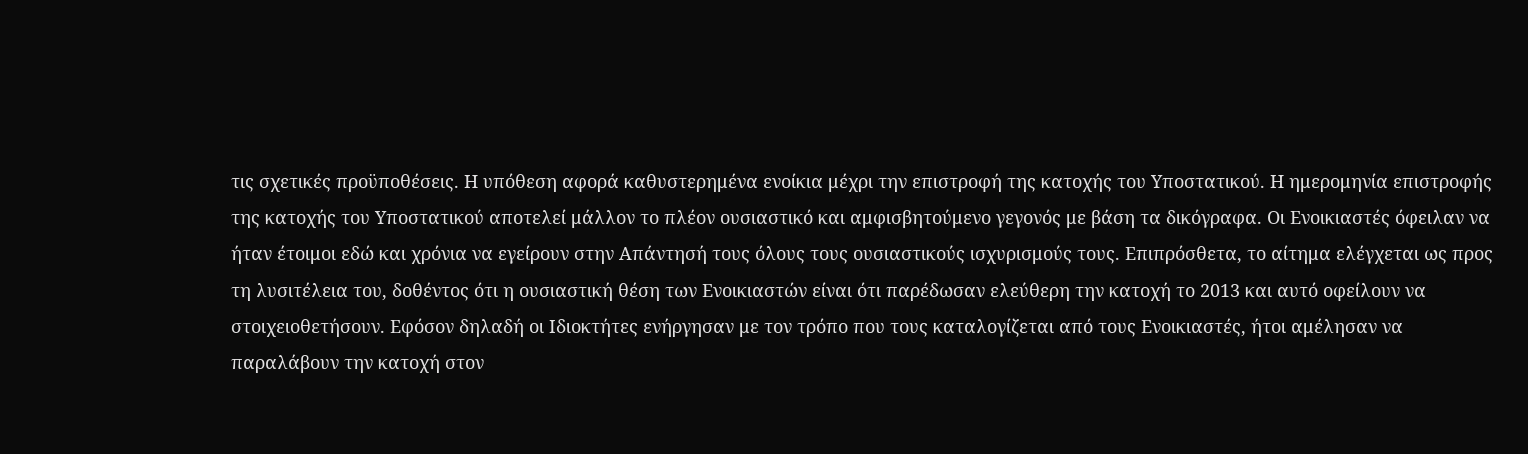τις σχετικές προϋποθέσεις. Η υπόθεση αφορά καθυστερημένα ενοίκια μέχρι την επιστροφή της κατοχής του Υποστατικού. Η ημερομηνία επιστροφής της κατοχής του Υποστατικού αποτελεί μάλλον το πλέον ουσιαστικό και αμφισβητούμενο γεγονός με βάση τα δικόγραφα. Οι Ενοικιαστές όφειλαν να ήταν έτοιμοι εδώ και χρόνια να εγείρουν στην Απάντησή τους όλους τους ουσιαστικούς ισχυρισμούς τους. Επιπρόσθετα, το αίτημα ελέγχεται ως προς τη λυσιτέλεια του, δοθέντος ότι η ουσιαστική θέση των Ενοικιαστών είναι ότι παρέδωσαν ελεύθερη την κατοχή το 2013 και αυτό οφείλουν να στοιχειοθετήσουν. Εφόσον δηλαδή οι Ιδιοκτήτες ενήργησαν με τον τρόπο που τους καταλογίζεται από τους Ενοικιαστές, ήτοι αμέλησαν να παραλάβουν την κατοχή στον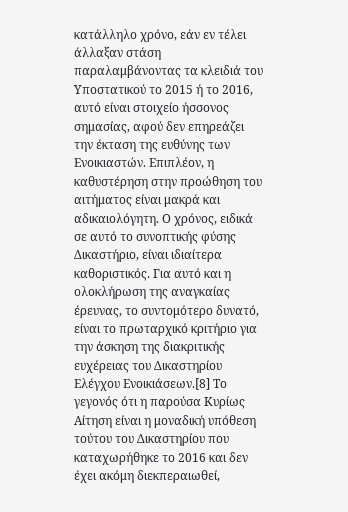κατάλληλο χρόνο, εάν εν τέλει άλλαξαν στάση παραλαμβάνοντας τα κλειδιά του Υποστατικού το 2015 ή το 2016, αυτό είναι στοιχείο ήσσονος σημασίας, αφού δεν επηρεάζει την έκταση της ευθύνης των Ενοικιαστών. Επιπλέον, η καθυστέρηση στην προώθηση του αιτήματος είναι μακρά και αδικαιολόγητη. Ο χρόνος, ειδικά σε αυτό το συνοπτικής φύσης Δικαστήριο, είναι ιδιαίτερα καθοριστικός. Για αυτό και η ολοκλήρωση της αναγκαίας έρευνας, το συντομότερο δυνατό, είναι το πρωταρχικό κριτήριο για την άσκηση της διακριτικής ευχέρειας του Δικαστηρίου Ελέγχου Ενοικιάσεων.[8] Το γεγονός ότι η παρούσα Κυρίως Αίτηση είναι η μοναδική υπόθεση τούτου του Δικαστηρίου που καταχωρήθηκε το 2016 και δεν έχει ακόμη διεκπεραιωθεί,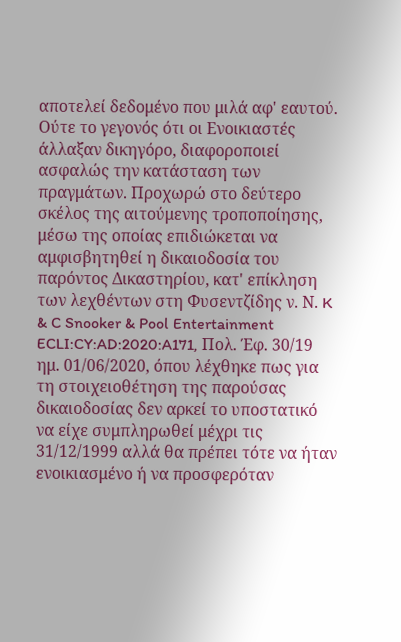αποτελεί δεδομένο που μιλά αφ' εαυτού. Ούτε το γεγονός ότι οι Ενοικιαστές άλλαξαν δικηγόρο, διαφοροποιεί ασφαλώς την κατάσταση των πραγμάτων. Προχωρώ στο δεύτερο σκέλος της αιτούμενης τροποποίησης, μέσω της οποίας επιδιώκεται να αμφισβητηθεί η δικαιοδοσία του παρόντος Δικαστηρίου, κατ' επίκληση των λεχθέντων στη Φυσεντζίδης ν. Ν. K & C Snooker & Pool Entertainment ECLI:CY:AD:2020:A171, Πολ. Έφ. 30/19 ημ. 01/06/2020, όπου λέχθηκε πως για τη στοιχειοθέτηση της παρούσας δικαιοδοσίας δεν αρκεί το υποστατικό να είχε συμπληρωθεί μέχρι τις 31/12/1999 αλλά θα πρέπει τότε να ήταν ενοικιασμένο ή να προσφερόταν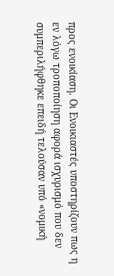προς ενοικίαση. Οι Ενοικιαστές υποστηρίζουν πως η εν λόγω τροποποίηση αφορά ισχυρισμό που δεν συμπεριλήφθηκε επειδή τελούσαν υπό «νομική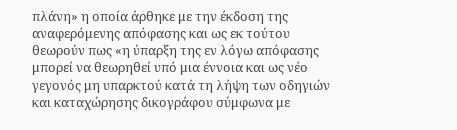πλάνη» η οποία άρθηκε με την έκδοση της αναφερόμενης απόφασης και ως εκ τούτου θεωρούν πως «η ύπαρξη της εν λόγω απόφασης μπορεί να θεωρηθεί υπό μια έννοια και ως νέο γεγονός μη υπαρκτού κατά τη λήψη των οδηγιών και καταχώρησης δικογράφου σύμφωνα με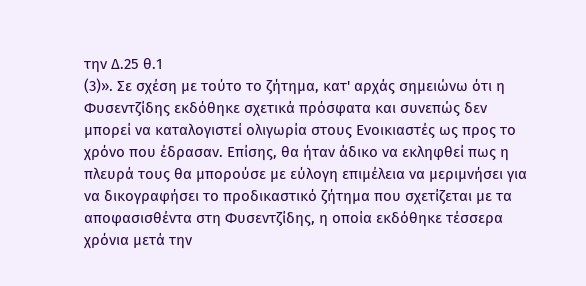την Δ.25 θ.1
(3)». Σε σχέση με τούτο το ζήτημα, κατ' αρχάς σημειώνω ότι η Φυσεντζίδης εκδόθηκε σχετικά πρόσφατα και συνεπώς δεν μπορεί να καταλογιστεί ολιγωρία στους Ενοικιαστές ως προς το χρόνο που έδρασαν. Επίσης, θα ήταν άδικο να εκληφθεί πως η πλευρά τους θα μπορούσε με εύλογη επιμέλεια να μεριμνήσει για να δικογραφήσει το προδικαστικό ζήτημα που σχετίζεται με τα αποφασισθέντα στη Φυσεντζίδης, η οποία εκδόθηκε τέσσερα χρόνια μετά την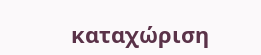καταχώριση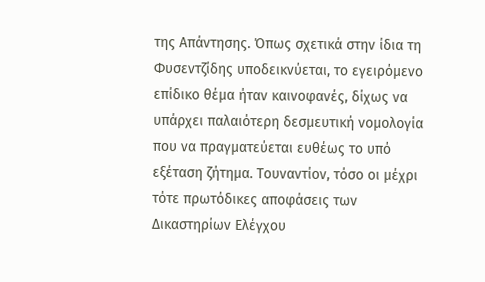της Απάντησης. Όπως σχετικά στην ίδια τη Φυσεντζίδης υποδεικνύεται, το εγειρόμενο επίδικο θέμα ήταν καινοφανές, δίχως να υπάρχει παλαιότερη δεσμευτική νομολογία που να πραγματεύεται ευθέως το υπό εξέταση ζήτημα. Τουναντίον, τόσο οι μέχρι τότε πρωτόδικες αποφάσεις των Δικαστηρίων Ελέγχου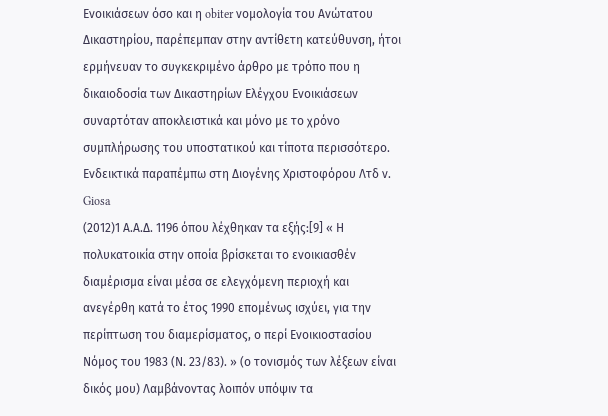Ενοικιάσεων όσο και η obiter νομολογία του Ανώτατου Δικαστηρίου, παρέπεμπαν στην αντίθετη κατεύθυνση, ήτοι ερμήνευαν το συγκεκριμένο άρθρο με τρόπο που η δικαιοδοσία των Δικαστηρίων Ελέγχου Ενοικιάσεων συναρτόταν αποκλειστικά και μόνο με το χρόνο συμπλήρωσης του υποστατικού και τίποτα περισσότερο. Ενδεικτικά παραπέμπω στη Διογένης Χριστοφόρου Λτδ ν. Giosa
(2012)1 Α.Α.Δ. 1196 όπου λέχθηκαν τα εξής:[9] « Η πολυκατοικία στην οποία βρίσκεται το ενοικιασθέν διαμέρισμα είναι μέσα σε ελεγχόμενη περιοχή και ανεγέρθη κατά το έτος 1990 επομένως ισχύει, για την περίπτωση του διαμερίσματος, ο περί Ενοικιοστασίου Νόμος του 1983 (Ν. 23/83). » (ο τονισμός των λέξεων είναι δικός μου) Λαμβάνοντας λοιπόν υπόψιν τα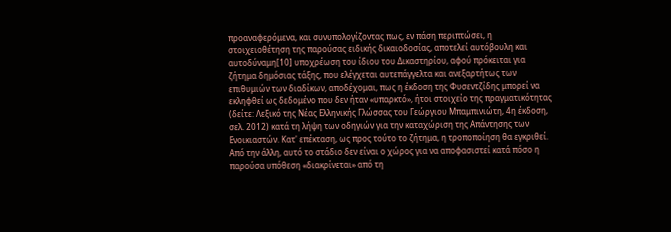προαναφερόμενα, και συνυπολογίζοντας πως, εν πάση περιπτώσει, η στοιχειοθέτηση της παρούσας ειδικής δικαιοδοσίας, αποτελεί αυτόβουλη και αυτοδύναμη[10] υποχρέωση του ίδιου του Δικαστηρίου, αφού πρόκειται για ζήτημα δημόσιας τάξης, που ελέγχεται αυτεπάγγελτα και ανεξαρτήτως των επιθυμιών των διαδίκων, αποδέχομαι, πως η έκδοση της Φυσεντζίδης μπορεί να εκληφθεί ως δεδομένο που δεν ήταν «υπαρκτό», ήτοι στοιχείο της πραγματικότητας (δείτε: Λεξικό της Νέας Ελληνικής Γλώσσας του Γεώργιου Μπαμπινιώτη, 4η έκδοση, σελ. 2012) κατά τη λήψη των οδηγιών για την καταχώριση της Απάντησης των Ενοικιαστών. Κατ' επέκταση, ως προς τούτο το ζήτημα, η τροποποίηση θα εγκριθεί. Από την άλλη, αυτό το στάδιο δεν είναι ο χώρος για να αποφασιστεί κατά πόσο η παρούσα υπόθεση «διακρίνεται» από τη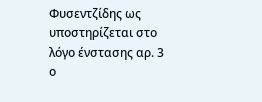Φυσεντζίδης ως υποστηρίζεται στο λόγο ένστασης αρ. 3 ο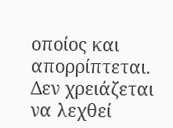οποίος και απορρίπτεται. Δεν χρειάζεται να λεχθεί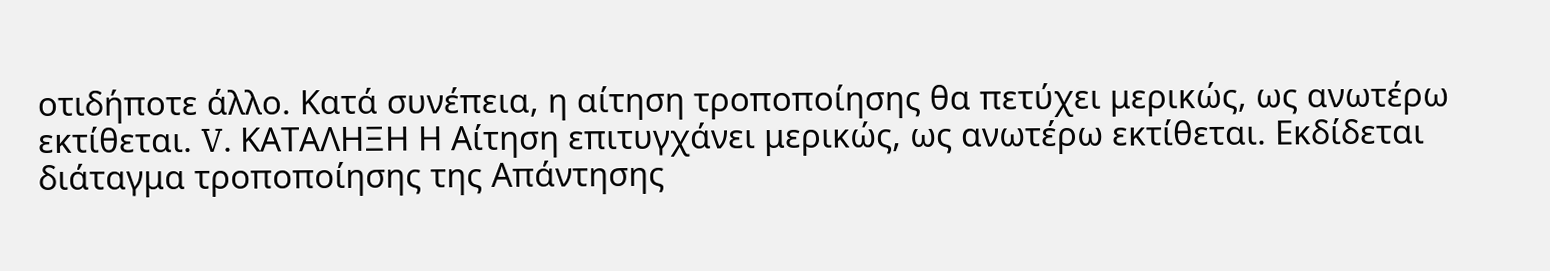οτιδήποτε άλλο. Κατά συνέπεια, η αίτηση τροποποίησης θα πετύχει μερικώς, ως ανωτέρω εκτίθεται. V. ΚΑΤΑΛΗΞΗ Η Αίτηση επιτυγχάνει μερικώς, ως ανωτέρω εκτίθεται. Εκδίδεται διάταγμα τροποποίησης της Απάντησης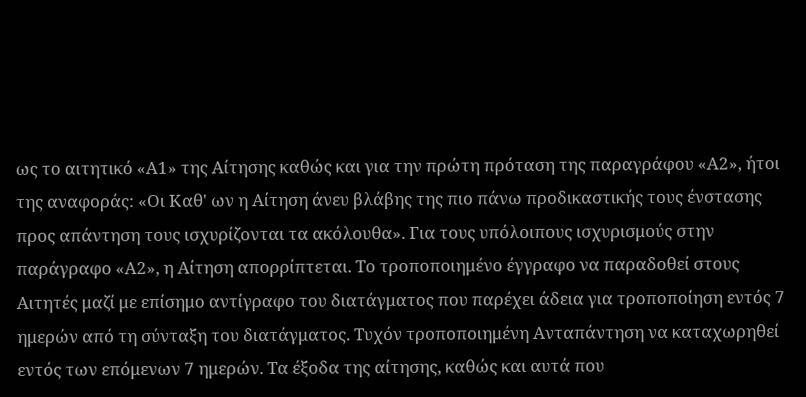ως το αιτητικό «Α1» της Αίτησης καθώς και για την πρώτη πρόταση της παραγράφου «Α2», ήτοι της αναφοράς: «Οι Καθ' ων η Αίτηση άνευ βλάβης της πιο πάνω προδικαστικής τους ένστασης προς απάντηση τους ισχυρίζονται τα ακόλουθα». Για τους υπόλοιπους ισχυρισμούς στην παράγραφο «Α2», η Αίτηση απορρίπτεται. Το τροποποιημένο έγγραφο να παραδοθεί στους Αιτητές μαζί με επίσημο αντίγραφο του διατάγματος που παρέχει άδεια για τροποποίηση εντός 7 ημερών από τη σύνταξη του διατάγματος. Τυχόν τροποποιημένη Ανταπάντηση να καταχωρηθεί εντός των επόμενων 7 ημερών. Τα έξοδα της αίτησης, καθώς και αυτά που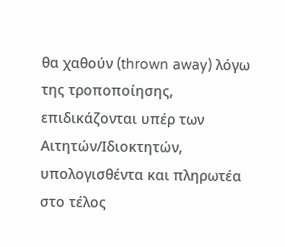θα χαθούν (thrown away) λόγω της τροποποίησης, επιδικάζονται υπέρ των Αιτητών/Ιδιοκτητών, υπολογισθέντα και πληρωτέα στο τέλος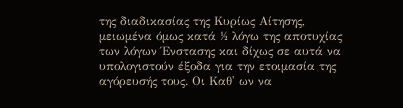της διαδικασίας της Κυρίως Αίτησης, μειωμένα όμως κατά ½ λόγω της αποτυχίας των λόγων Ένστασης και δίχως σε αυτά να υπολογιστούν έξοδα για την ετοιμασία της αγόρευσής τους. Οι Καθ' ων να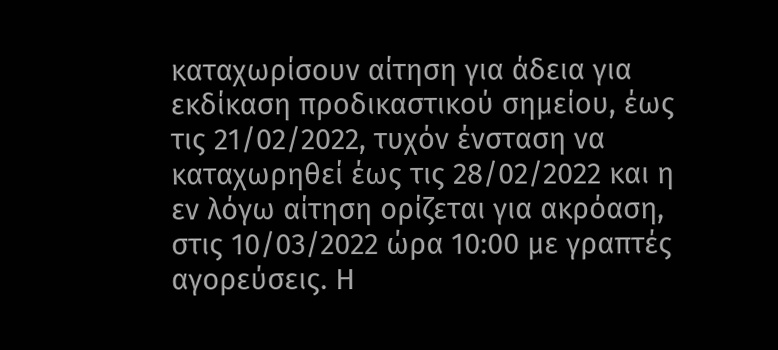καταχωρίσουν αίτηση για άδεια για εκδίκαση προδικαστικού σημείου, έως τις 21/02/2022, τυχόν ένσταση να καταχωρηθεί έως τις 28/02/2022 και η εν λόγω αίτηση ορίζεται για ακρόαση, στις 10/03/2022 ώρα 10:00 με γραπτές αγορεύσεις. Η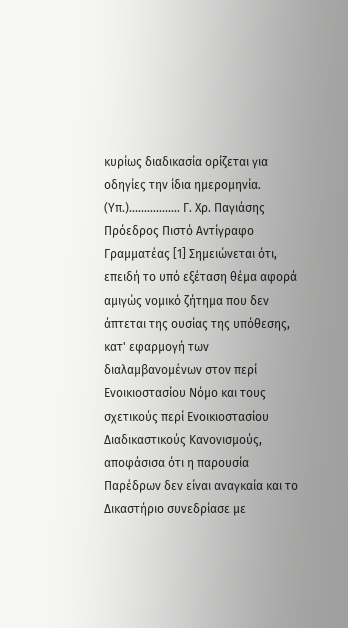κυρίως διαδικασία ορίζεται για οδηγίες την ίδια ημερομηνία. (Υπ.)................. Γ. Χρ. Παγιάσης Πρόεδρος Πιστό Αντίγραφο Γραμματέας [1] Σημειώνεται ότι, επειδή το υπό εξέταση θέμα αφορά αμιγώς νομικό ζήτημα που δεν άπτεται της ουσίας της υπόθεσης, κατ' εφαρμογή των διαλαμβανομένων στον περί Ενοικιοστασίου Νόμο και τους σχετικούς περί Ενοικιοστασίου Διαδικαστικούς Κανονισμούς, αποφάσισα ότι η παρουσία Παρέδρων δεν είναι αναγκαία και το Δικαστήριο συνεδρίασε με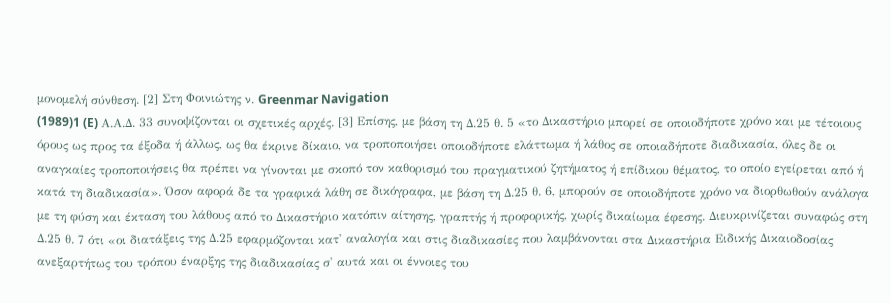μονομελή σύνθεση. [2] Στη Φοινιώτης ν. Greenmar Navigation
(1989)1 (E) Α.Α.Δ. 33 συνοψίζονται οι σχετικές αρχές. [3] Επίσης, με βάση τη Δ.25 θ. 5 «το Δικαστήριο µπορεί σε οποιοδήποτε χρόνο και µε τέτοιους όρους ως προς τα έξοδα ή άλλως, ως θα έκρινε δίκαιο, να τροποποιήσει οποιοδήποτε ελάττωµα ή λάθος σε οποιαδήποτε διαδικασία, όλες δε οι αναγκαίες τροποποιήσεις θα πρέπει να γίνονται µε σκοπό τον καθορισµό του πραγµατικού ζητήµατος ή επίδικου θέµατος, το οποίο εγείρεται από ή κατά τη διαδικασία». Όσον αφορά δε τα γραφικά λάθη σε δικόγραφα, με βάση τη Δ.25 θ. 6, μπορούν σε οποιοδήποτε χρόνο να διορθωθούν ανάλογα με τη φύση και έκταση του λάθους από το Δικαστήριο κατόπιν αίτησης, γραπτής ή προφορικής, χωρίς δικαίωμα έφεσης. Διευκρινίζεται συναφώς στη Δ.25 θ. 7 ότι «οι διατάξεις της Δ.25 εφαρµόζονται κατ' αναλογία και στις διαδικασίες που λαµβάνονται στα Δικαστήρια Ειδικής Δικαιοδοσίας ανεξαρτήτως του τρόπου έναρξης της διαδικασίας σ' αυτά και οι έννοιες του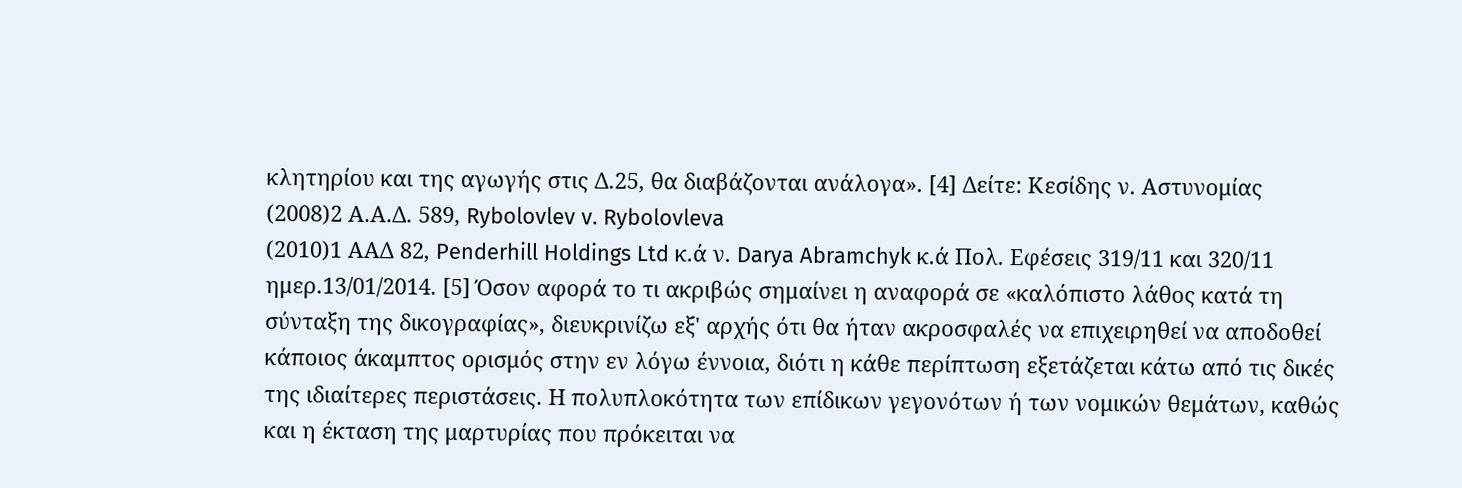κλητηρίου και της αγωγής στις Δ.25, θα διαβάζονται ανάλογα». [4] Δείτε: Κεσίδης ν. Αστυνομίας
(2008)2 Α.Α.Δ. 589, Rybolovlev v. Rybolovleva
(2010)1 ΑΑΔ 82, Penderhill Holdings Ltd κ.ά ν. Darya Abramchyk κ.ά Πολ. Εφέσεις 319/11 και 320/11 ημερ.13/01/2014. [5] Όσον αφορά το τι ακριβώς σημαίνει η αναφορά σε «καλόπιστο λάθος κατά τη σύνταξη της δικογραφίας», διευκρινίζω εξ' αρχής ότι θα ήταν ακροσφαλές να επιχειρηθεί να αποδοθεί κάποιος άκαμπτος ορισμός στην εν λόγω έννοια, διότι η κάθε περίπτωση εξετάζεται κάτω από τις δικές της ιδιαίτερες περιστάσεις. Η πολυπλοκότητα των επίδικων γεγονότων ή των νομικών θεμάτων, καθώς και η έκταση της μαρτυρίας που πρόκειται να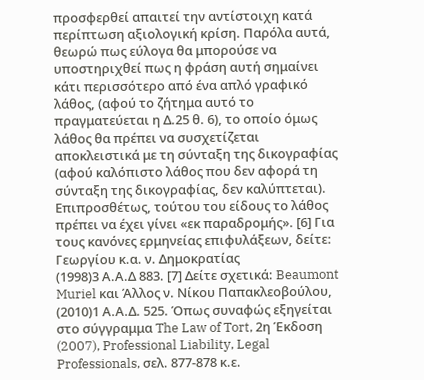προσφερθεί απαιτεί την αντίστοιχη κατά περίπτωση αξιολογική κρίση. Παρόλα αυτά, θεωρώ πως εύλογα θα μπορούσε να υποστηριχθεί πως η φράση αυτή σημαίνει κάτι περισσότερο από ένα απλό γραφικό λάθος, (αφού το ζήτημα αυτό το πραγματεύεται η Δ.25 θ. 6), το οποίο όμως λάθος θα πρέπει να συσχετίζεται αποκλειστικά με τη σύνταξη της δικογραφίας (αφού καλόπιστο λάθος που δεν αφορά τη σύνταξη της δικογραφίας, δεν καλύπτεται). Επιπροσθέτως, τούτου του είδους το λάθος πρέπει να έχει γίνει «εκ παραδρομής». [6] Για τους κανόνες ερμηνείας επιφυλάξεων, δείτε: Γεωργίου κ.α. ν. Δημοκρατίας
(1998)3 Α.Α.Δ 883. [7] Δείτε σχετικά: Beaumont Muriel και Άλλος ν. Nίκου Παπακλεοβούλου,
(2010)1 Α.Α.Δ. 525. Όπως συναφώς εξηγείται στο σύγγραμμα The Law of Tort, 2η Έκδοση
(2007), Professional Liability, Legal Professionals, σελ. 877-878 κ.ε.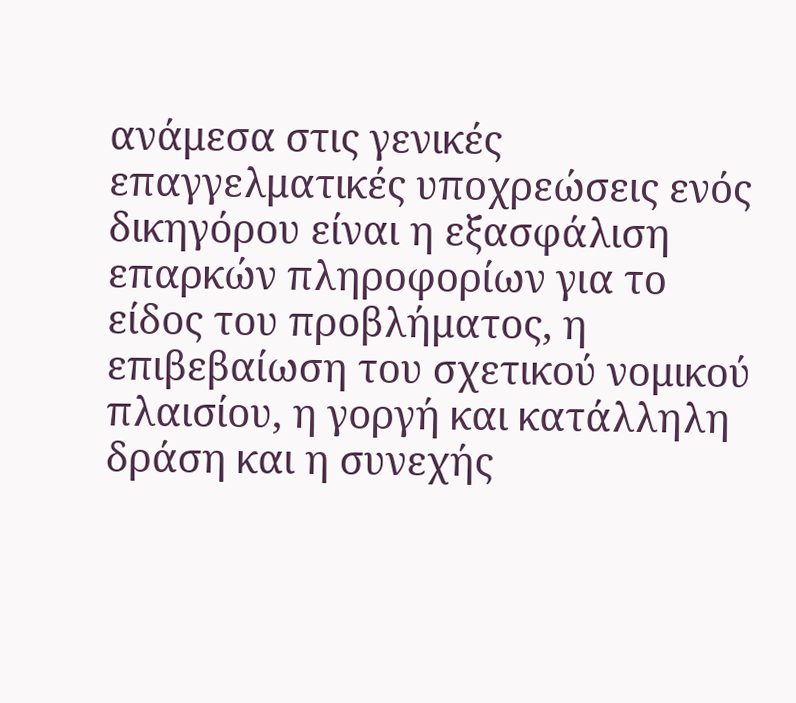ανάμεσα στις γενικές επαγγελματικές υποχρεώσεις ενός δικηγόρου είναι η εξασφάλιση επαρκών πληροφορίων για το είδος του προβλήματος, η επιβεβαίωση του σχετικού νομικού πλαισίου, η γοργή και κατάλληλη δράση και η συνεχής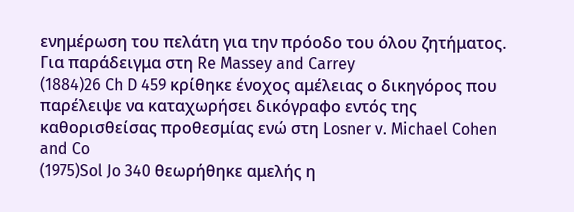ενημέρωση του πελάτη για την πρόοδο του όλου ζητήματος. Για παράδειγμα στη Re Massey and Carrey
(1884)26 Ch D 459 κρίθηκε ένοχος αμέλειας ο δικηγόρος που παρέλειψε να καταχωρήσει δικόγραφο εντός της καθορισθείσας προθεσμίας ενώ στη Losner v. Michael Cohen and Co
(1975)Sol Jo 340 θεωρήθηκε αμελής η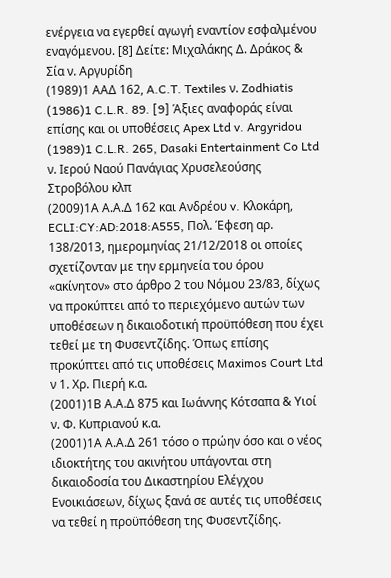ενέργεια να εγερθεί αγωγή εναντίον εσφαλμένου εναγόμενου. [8] Δείτε: Μιχαλάκης Δ. Δράκος & Σία ν. Αργυρίδη
(1989)1 ΑΑΔ 162, A.C.T. Textiles ν. Zodhiatis
(1986)1 C.L.R. 89. [9] Άξιες αναφοράς είναι επίσης και οι υποθέσεις Apex Ltd v. Argyridou
(1989)1 C.L.R. 265, Dasaki Entertainment Co Ltd ν. Ιερού Ναού Πανάγιας Χρυσελεούσης Στροβόλου κλπ
(2009)1Α Α.Α.Δ 162 και Ανδρέου v. Κλοκάρη, ECLI:CY:AD:2018:A555, Πολ. Έφεση αρ. 138/2013, ημερομηνίας 21/12/2018 οι οποίες σχετίζονταν με την ερμηνεία του όρου «ακίνητον» στο άρθρο 2 του Νόμου 23/83, δίχως να προκύπτει από το περιεχόμενο αυτών των υποθέσεων η δικαιοδοτική προϋπόθεση που έχει τεθεί με τη Φυσεντζίδης. Όπως επίσης προκύπτει από τις υποθέσεις Maximos Court Ltd ν 1. Χρ. Πιερή κ.α.
(2001)1Β Α.Α.Δ 875 και Ιωάννης Κότσαπα & Υιοί ν. Φ. Κυπριανού κ.α.
(2001)1Α Α.Α.Δ 261 τόσο ο πρώην όσο και ο νέος ιδιοκτήτης του ακινήτου υπάγονται στη δικαιοδοσία του Δικαστηρίου Ελέγχου Ενοικιάσεων, δίχως ξανά σε αυτές τις υποθέσεις να τεθεί η προϋπόθεση της Φυσεντζίδης.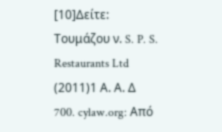[10]Δείτε: Τουμάζου ν. S. P. S. Restaurants Ltd
(2011)1 Α. Α. Δ 700. cylaw.org: Από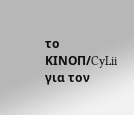το ΚΙΝOΠ/CyLii για τον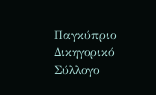Παγκύπριο Δικηγορικό Σύλλογο